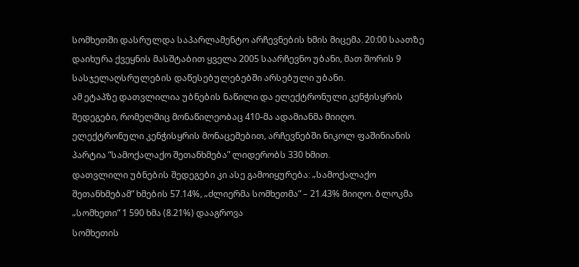სომხეთში დასრულდა საპარლამენტო არჩევნების ხმის მიცემა. 20:00 საათზე დაიხურა ქვეყნის მასშტაბით ყველა 2005 საარჩევნო უბანი, მათ შორის 9 სასჯელაღსრულების დაწესებულებებში არსებული უბანი.
ამ ეტაპზე დათვლილია უბნების ნაწილი და ელექტრონული კენჭისყრის შედეგები, რომელშიც მონაწილეობაც 410-მა ადამიანმა მიიღო.
ელექტრონული კენჭისყრის მონაცემებით, არჩევნებში ნიკოლ ფაშინიანის პარტია “სამოქალაქო შეთანხმება” ლიდერობს 330 ხმით.
დათვლილი უბნების შედეგები კი ასე გამოიყურება: „სამოქალაქო შეთანხმებამ“ ხმების 57.14%, „ძლიერმა სომხეთმა“ – 21.43% მიიღო. ბლოკმა „სომხეთი“ 1 590 ხმა (8.21%) დააგროვა
სომხეთის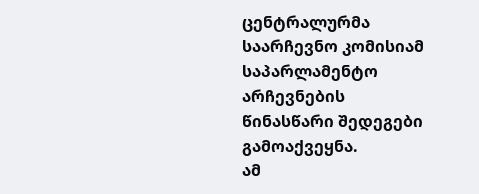ცენტრალურმა საარჩევნო კომისიამ საპარლამენტო არჩევნების წინასწარი შედეგები გამოაქვეყნა.
ამ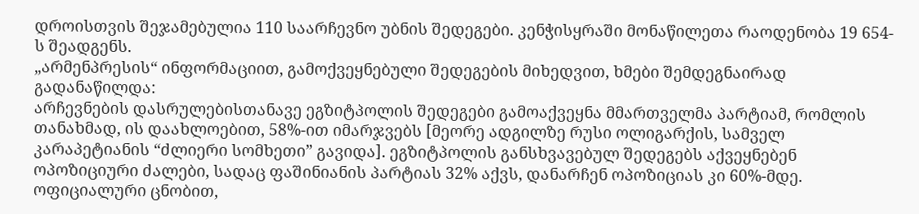დროისთვის შეჯამებულია 110 საარჩევნო უბნის შედეგები. კენჭისყრაში მონაწილეთა რაოდენობა 19 654-ს შეადგენს.
„არმენპრესის“ ინფორმაციით, გამოქვეყნებული შედეგების მიხედვით, ხმები შემდეგნაირად გადანაწილდა:
არჩევნების დასრულებისთანავე ეგზიტპოლის შედეგები გამოაქვეყნა მმართველმა პარტიამ, რომლის თანახმად, ის დაახლოებით, 58%-ით იმარჯვებს [მეორე ადგილზე რუსი ოლიგარქის, სამველ კარაპეტიანის “ძლიერი სომხეთი” გავიდა]. ეგზიტპოლის განსხვავებულ შედეგებს აქვეყნებენ ოპოზიციური ძალები, სადაც ფაშინიანის პარტიას 32% აქვს, დანარჩენ ოპოზიციას კი 60%-მდე.
ოფიციალური ცნობით,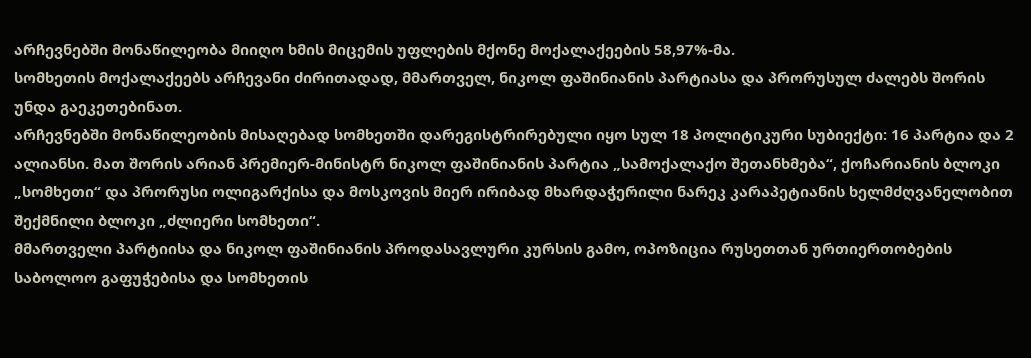არჩევნებში მონაწილეობა მიიღო ხმის მიცემის უფლების მქონე მოქალაქეების 58,97%-მა.
სომხეთის მოქალაქეებს არჩევანი ძირითადად, მმართველ, ნიკოლ ფაშინიანის პარტიასა და პრორუსულ ძალებს შორის უნდა გაეკეთებინათ.
არჩევნებში მონაწილეობის მისაღებად სომხეთში დარეგისტრირებული იყო სულ 18 პოლიტიკური სუბიექტი: 16 პარტია და 2 ალიანსი. მათ შორის არიან პრემიერ-მინისტრ ნიკოლ ფაშინიანის პარტია „სამოქალაქო შეთანხმება“, ქოჩარიანის ბლოკი „სომხეთი“ და პრორუსი ოლიგარქისა და მოსკოვის მიერ ირიბად მხარდაჭერილი ნარეკ კარაპეტიანის ხელმძღვანელობით შექმნილი ბლოკი „ძლიერი სომხეთი“.
მმართველი პარტიისა და ნიკოლ ფაშინიანის პროდასავლური კურსის გამო, ოპოზიცია რუსეთთან ურთიერთობების საბოლოო გაფუჭებისა და სომხეთის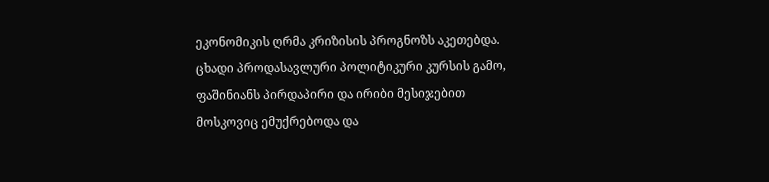ეკონომიკის ღრმა კრიზისის პროგნოზს აკეთებდა.
ცხადი პროდასავლური პოლიტიკური კურსის გამო, ფაშინიანს პირდაპირი და ირიბი მესიჯებით მოსკოვიც ემუქრებოდა და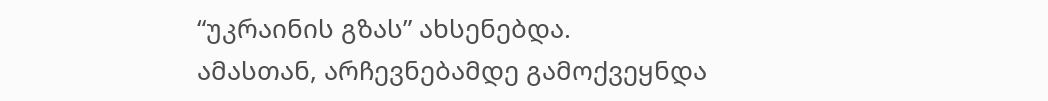“უკრაინის გზას” ახსენებდა.
ამასთან, არჩევნებამდე გამოქვეყნდა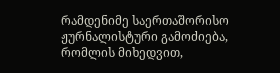რამდენიმე საერთაშორისო ჟურნალისტური გამოძიება, რომლის მიხედვით,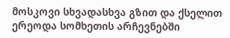მოსკოვი სხვადასხვა გზით და ქსელით ერეოდა სომხეთის არჩევნებში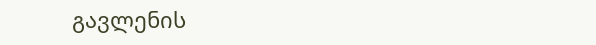გავლენის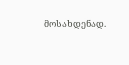მოსახდენად.